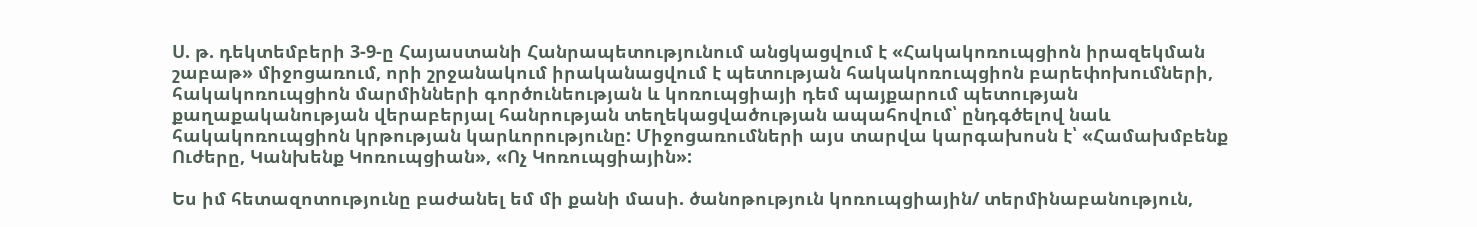Ս. թ. դեկտեմբերի 3-9-ը Հայաստանի Հանրապետությունում անցկացվում է «Հակակոռուպցիոն իրազեկման շաբաթ» միջոցառում, որի շրջանակում իրականացվում է պետության հակակոռուպցիոն բարեփոխումների, հակակոռուպցիոն մարմինների գործունեության և կոռուպցիայի դեմ պայքարում պետության քաղաքականության վերաբերյալ հանրության տեղեկացվածության ապահովում՝ ընդգծելով նաև հակակոռուպցիոն կրթության կարևորությունը: Միջոցառումների այս տարվա կարգախոսն է՝ «Համախմբենք Ուժերը, Կանխենք Կոռուպցիան», «Ոչ Կոռուպցիային»:

Ես իմ հետազոտությունը բաժանել եմ մի քանի մասի. ծանոթություն կոռուպցիային/ տերմինաբանություն,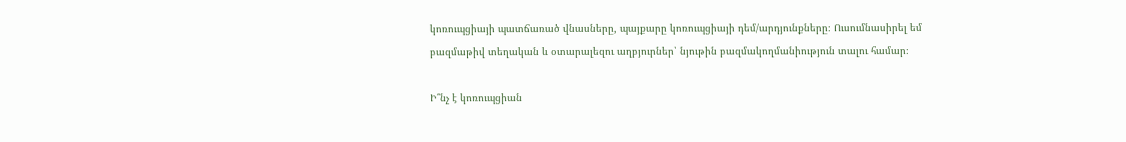կոռուպցիայի պատճառած վնասները, պայքարը կոռուպցիայի դեմ/արդյունքները։ Ուսումնասիրել եմ բազմաթիվ տեղական և օտարալեզու աղբյուրներ՝ նյութին բազմակողմանիություն տալու համար։

Ի՞նչ է կոռուպցիան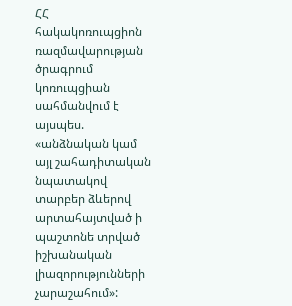ՀՀ հակակոռուպցիոն ռազմավարության ծրագրում կոռուպցիան սահմանվում է այսպես. «անձնական կամ այլ շահադիտական նպատակով տարբեր ձևերով արտահայտված ի պաշտոնե տրված իշխանական լիազորությունների չարաշահում»: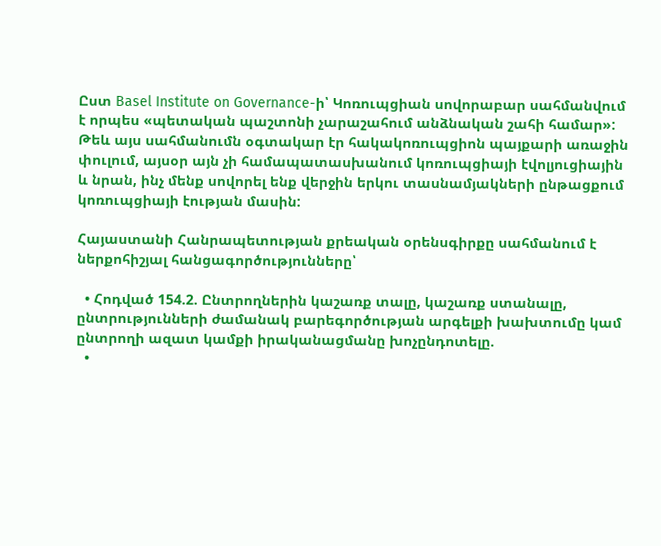Ըստ Basel Institute on Governance-ի՝ Կոռուպցիան սովորաբար սահմանվում է որպես «պետական պաշտոնի չարաշահում անձնական շահի համար»: Թեև այս սահմանումն օգտակար էր հակակոռուպցիոն պայքարի առաջին փուլում, այսօր այն չի համապատասխանում կոռուպցիայի էվոլյուցիային և նրան, ինչ մենք սովորել ենք վերջին երկու տասնամյակների ընթացքում կոռուպցիայի էության մասին:

Հայաստանի Հանրապետության քրեական օրենսգիրքը սահմանում է ներքոհիշյալ հանցագործությունները՝

  • Հոդված 154.2. Ընտրողներին կաշառք տալը, կաշառք ստանալը, ընտրությունների ժամանակ բարեգործության արգելքի խախտումը կամ ընտրողի ազատ կամքի իրականացմանը խոչընդոտելը.
  •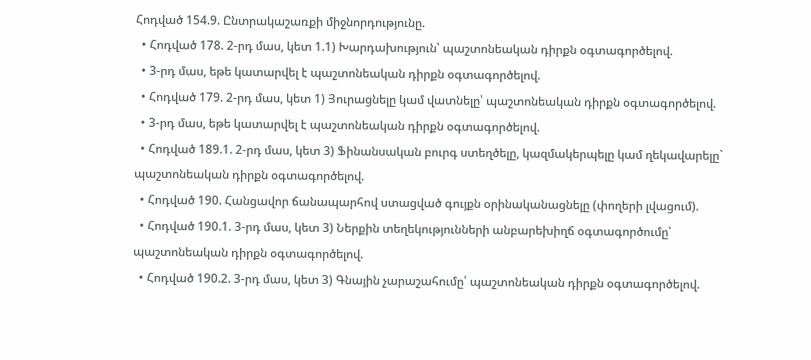Հոդված 154.9. Ընտրակաշառքի միջնորդությունը.
  • Հոդված 178. 2-րդ մաս, կետ 1.1) Խարդախություն՝ պաշտոնեական դիրքն օգտագործելով.
  • 3-րդ մաս, եթե կատարվել է պաշտոնեական դիրքն օգտագործելով.
  • Հոդված 179. 2-րդ մաս, կետ 1) Յուրացնելը կամ վատնելը՝ պաշտոնեական դիրքն օգտագործելով.
  • 3-րդ մաս, եթե կատարվել է պաշտոնեական դիրքն օգտագործելով.
  • Հոդված 189.1. 2-րդ մաս, կետ 3) Ֆինանսական բուրգ ստեղծելը, կազմակերպելը կամ ղեկավարելը` պաշտոնեական դիրքն օգտագործելով.
  • Հոդված 190. Հանցավոր ճանապարհով ստացված գույքն օրինականացնելը (փողերի լվացում).
  • Հոդված 190.1. 3-րդ մաս, կետ 3) Ներքին տեղեկությունների անբարեխիղճ օգտագործումը՝ պաշտոնեական դիրքն օգտագործելով.
  • Հոդված 190.2. 3-րդ մաս, կետ 3) Գնային չարաշահումը՝ պաշտոնեական դիրքն օգտագործելով.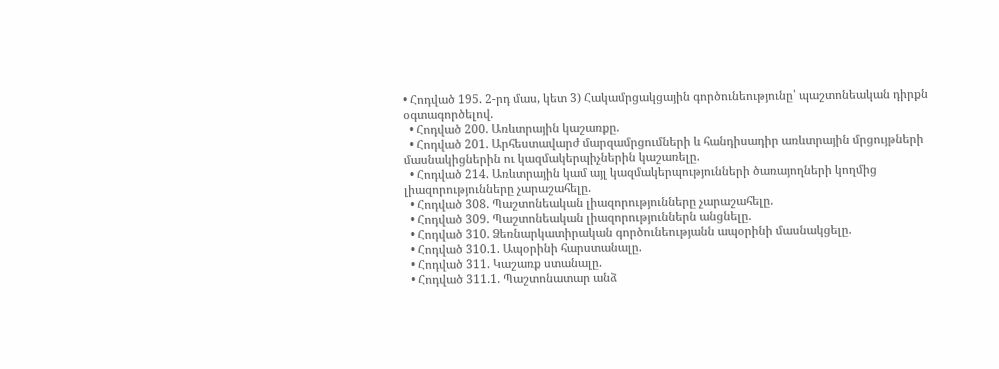• Հոդված 195. 2-րդ մաս, կետ 3) Հակամրցակցային գործունեությունը՝ պաշտոնեական դիրքն օգտագործելով.
  • Հոդված 200. Առևտրային կաշառքը.
  • Հոդված 201. Արհեստավարժ մարզամրցումների և հանդիսադիր առևտրային մրցույթների մասնակիցներին ու կազմակերպիչներին կաշառելը.
  • Հոդված 214. Առևտրային կամ այլ կազմակերպությունների ծառայողների կողմից լիազորությունները չարաշահելը.
  • Հոդված 308. Պաշտոնեական լիազորությունները չարաշահելը.
  • Հոդված 309. Պաշտոնեական լիազորություններն անցնելը.
  • Հոդված 310. Ձեռնարկատիրական գործունեությանն ապօրինի մասնակցելը.
  • Հոդված 310.1. Ապօրինի հարստանալը.
  • Հոդված 311. Կաշառք ստանալը.
  • Հոդված 311.1. Պաշտոնատար անձ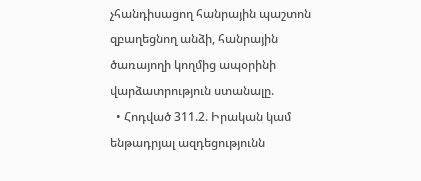չհանդիսացող հանրային պաշտոն զբաղեցնող անձի, հանրային ծառայողի կողմից ապօրինի վարձատրություն ստանալը.
  • Հոդված 311.2. Իրական կամ ենթադրյալ ազդեցությունն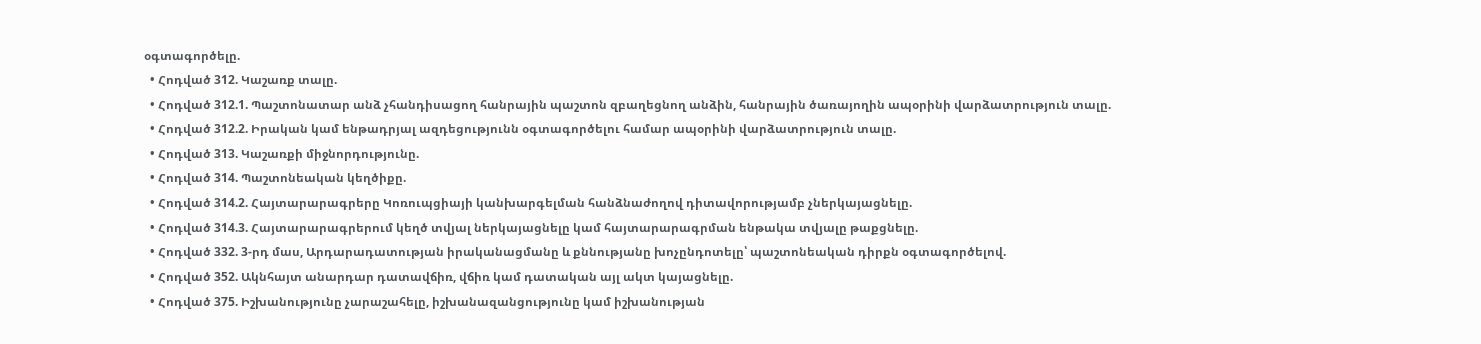օգտագործելը.
  • Հոդված 312. Կաշառք տալը.
  • Հոդված 312.1. Պաշտոնատար անձ չհանդիսացող հանրային պաշտոն զբաղեցնող անձին, հանրային ծառայողին ապօրինի վարձատրություն տալը.
  • Հոդված 312.2. Իրական կամ ենթադրյալ ազդեցությունն օգտագործելու համար ապօրինի վարձատրություն տալը.
  • Հոդված 313. Կաշառքի միջնորդությունը.
  • Հոդված 314. Պաշտոնեական կեղծիքը.
  • Հոդված 314.2. Հայտարարագրերը Կոռուպցիայի կանխարգելման հանձնաժողով դիտավորությամբ չներկայացնելը.
  • Հոդված 314.3. Հայտարարագրերում կեղծ տվյալ ներկայացնելը կամ հայտարարագրման ենթակա տվյալը թաքցնելը.
  • Հոդված 332. 3-րդ մաս, Արդարադատության իրականացմանը և քննությանը խոչընդոտելը՝ պաշտոնեական դիրքն օգտագործելով.
  • Հոդված 352. Ակնհայտ անարդար դատավճիռ, վճիռ կամ դատական այլ ակտ կայացնելը.
  • Հոդված 375. Իշխանությունը չարաշահելը, իշխանազանցությունը կամ իշխանության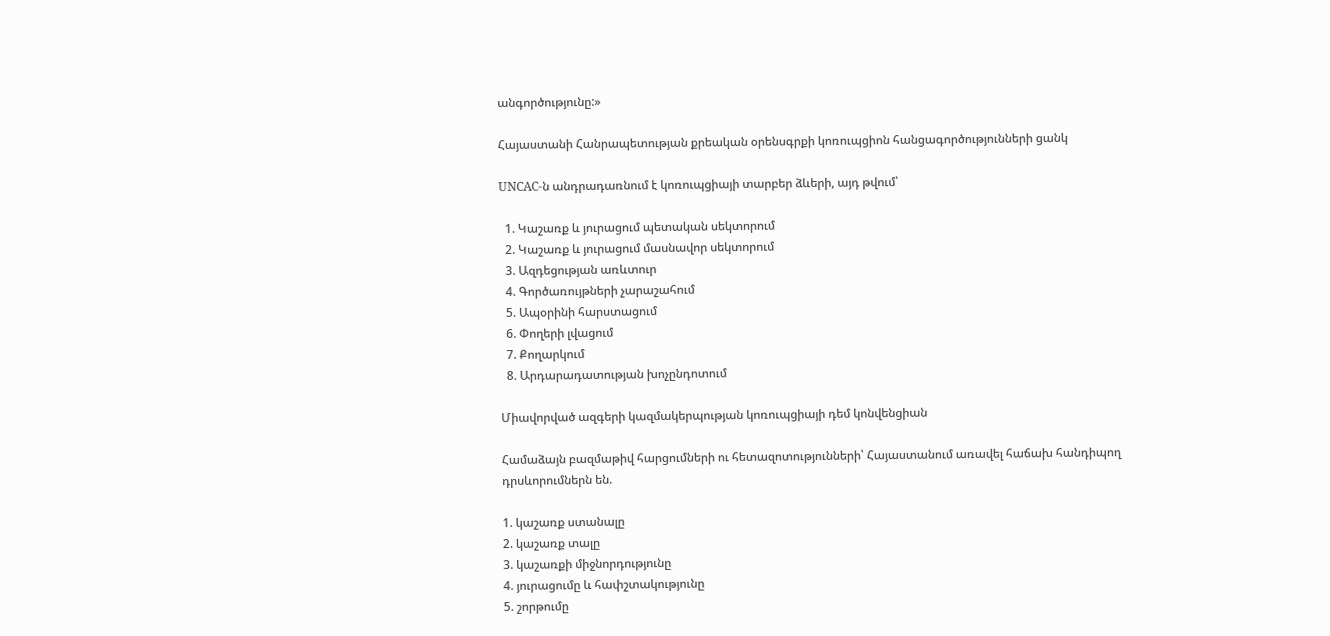անգործությունը:»

Հայաստանի Հանրապետության քրեական օրենսգրքի կոռուպցիոն հանցագործությունների ցանկ

UNCAC-ն անդրադառնում է կոռուպցիայի տարբեր ձևերի, այդ թվում՝

  1. Կաշառք և յուրացում պետական սեկտորում
  2. Կաշառք և յուրացում մասնավոր սեկտորում
  3. Ազդեցության առևտուր
  4. Գործառույթների չարաշահում
  5. Ապօրինի հարստացում
  6. Փողերի լվացում
  7. Քողարկում
  8. Արդարադատության խոչընդոտում

Միավորված ազգերի կազմակերպության կոռուպցիայի դեմ կոնվենցիան

Համաձայն բազմաթիվ հարցումների ու հետազոտությունների՝ Հայաստանում առավել հաճախ հանդիպող դրսևորումներն են.

1. կաշառք ստանալը
2. կաշառք տալը
3. կաշառքի միջնորդությունը
4. յուրացումը և հափշտակությունը
5. շորթումը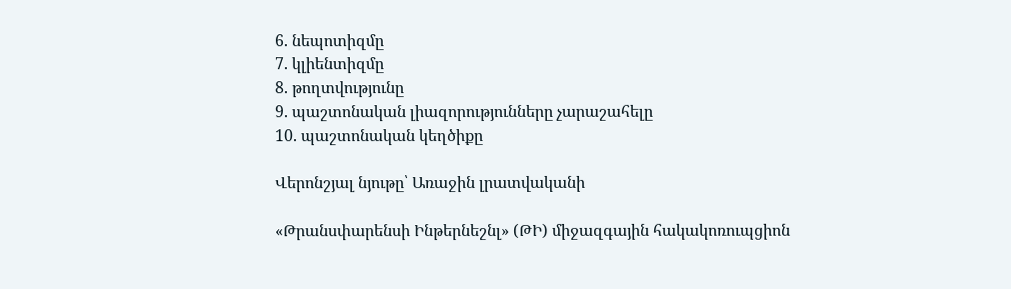6. նեպոտիզմը
7. կլիենտիզմը
8. թողտվությունը
9. պաշտոնական լիազորությունները չարաշահելը
10. պաշտոնական կեղծիքը

Վերոնշյալ նյութը՝ Առաջին լրատվականի

«Թրանսփարենսի Ինթերնեշնլ» (ԹԻ) միջազգային հակակոռուպցիոն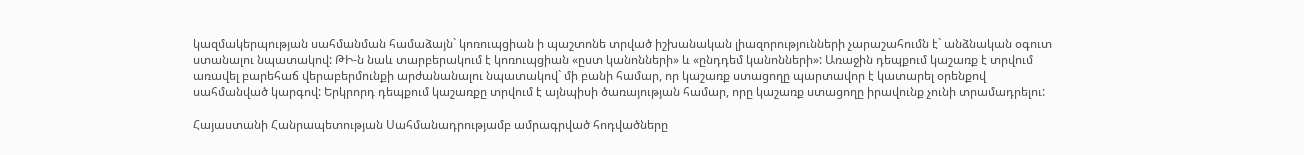կազմակերպության սահմանման համաձայն` կոռուպցիան ի պաշտոնե տրված իշխանական լիազորությունների չարաշահումն է` անձնական օգուտ ստանալու նպատակով: ԹԻ-ն նաև տարբերակում է կոռուպցիան «ըստ կանոնների» և «ընդդեմ կանոնների»: Առաջին դեպքում կաշառք է տրվում առավել բարեհաճ վերաբերմունքի արժանանալու նպատակով` մի բանի համար, որ կաշառք ստացողը պարտավոր է կատարել օրենքով սահմանված կարգով: Երկրորդ դեպքում կաշառքը տրվում է այնպիսի ծառայության համար, որը կաշառք ստացողը իրավունք չունի տրամադրելու:

Հայաստանի Հանրապետության Սահմանադրությամբ ամրագրված հոդվածները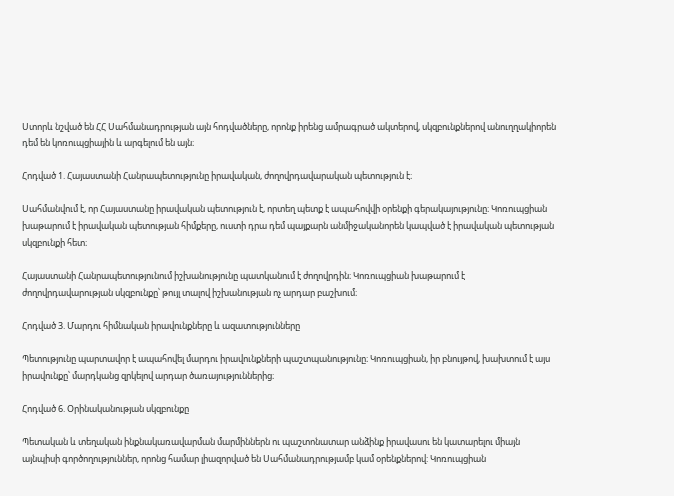Ստորև նշված են ՀՀ Սահմանադրության այն հոդվածները, որոնք իրենց ամրագրած ակտերով, սկզբունքներով անուղղակիորեն դեմ են կոռուպցիային և արգելում են այն։

Հոդված 1. Հայաստանի Հանրապետությունը իրավական, ժողովրդավարական պետություն է։

Սահմանվում է, որ Հայաստանը իրավական պետություն է, որտեղ պետք է ապահովվի օրենքի գերակայությունը։ Կոռուպցիան խաթարում է իրավական պետության հիմքերը, ուստի դրա դեմ պայքարն անմիջականորեն կապված է իրավական պետության սկզբունքի հետ։

Հայաստանի Հանրապետությունում իշխանությունը պատկանում է ժողովրդին։ Կոռուպցիան խաթարում է ժողովրդավարության սկզբունքը՝ թույլ տալով իշխանության ոչ արդար բաշխում։

Հոդված 3. Մարդու հիմնական իրավունքները և ազատությունները

Պետությունը պարտավոր է ապահովել մարդու իրավունքների պաշտպանությունը։ Կոռուպցիան, իր բնույթով, խախտում է այս իրավունքը՝ մարդկանց զրկելով արդար ծառայություններից։

Հոդված 6. Օրինականության սկզբունքը

Պետական և տեղական ինքնակառավարման մարմիններն ու պաշտոնատար անձինք իրավասու են կատարելու միայն այնպիսի գործողություններ, որոնց համար լիազորված են Սահմանադրությամբ կամ օրենքներով: Կոռուպցիան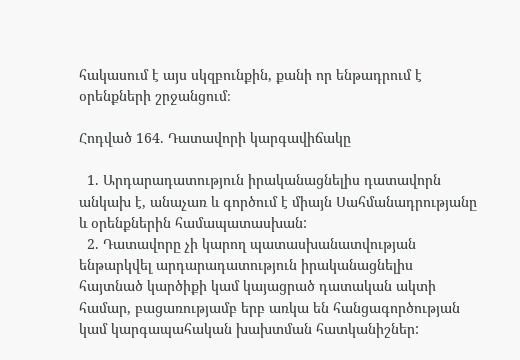հակասում է այս սկզբունքին, քանի որ ենթադրում է օրենքների շրջանցում։

Հոդված 164. Դատավորի կարգավիճակը

  1. Արդարադատություն իրականացնելիս դատավորն անկախ է, անաչառ և գործում է միայն Սահմանադրությանը և օրենքներին համապատասխան:
  2. Դատավորը չի կարող պատասխանատվության ենթարկվել արդարադատություն իրականացնելիս հայտնած կարծիքի կամ կայացրած դատական ակտի համար, բացառությամբ երբ առկա են հանցագործության կամ կարգապահական խախտման հատկանիշներ: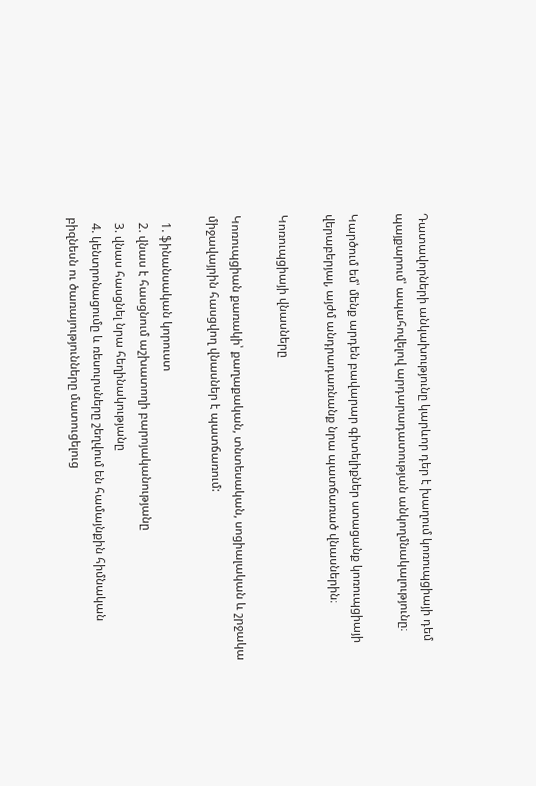Դատավորների անկախությունը կարևոր դեր է խաղում կոռուպցիայի դեմ պայքարում՝ ապահովելով արդարադատության անկողմնակալությունը։

Կարծում եմ՝ մենք արդեն բավարար գիտելիքներ ստացանք կոռուպցիայի վերաբերյալ, այժմ անդրադառնանք նրա պատճառած վնասներին։

Կոռուպցիայի վնասները

Կոռուպցիան քառակի՝ քաղաքական, տնտեսական, սոցիալական և շրջակա միջավայրին հասցվող վնասներ է պատճառում:

  1. ֆինանսական կորուստ
  2. վնաս է հասցնում աշխատողի բարոյականությանը
  3. վնաս հասցնել նրա հեղինակությանը
  4. կենտրոնացումը և ռեսուրսները շեղվում են համայնքին հիմնական բիզնեսն ու ծառայությունները մատուցելուց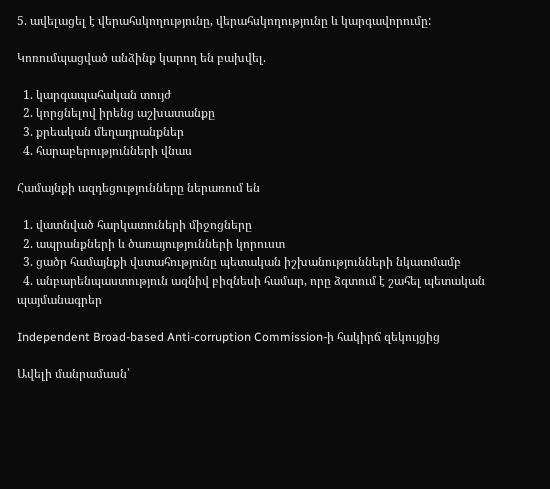5. ավելացել է վերահսկողությունը, վերահսկողությունը և կարգավորումը:

Կոռումպացված անձինք կարող են բախվել.

  1. կարգապահական տույժ
  2. կորցնելով իրենց աշխատանքը
  3. քրեական մեղադրանքներ
  4. հարաբերությունների վնաս

Համայնքի ազդեցությունները ներառում են

  1. վատնված հարկատուների միջոցները
  2. ապրանքների և ծառայությունների կորուստ
  3. ցածր համայնքի վստահությունը պետական իշխանությունների նկատմամբ
  4. անբարենպաստություն ազնիվ բիզնեսի համար, որը ձգտում է շահել պետական պայմանագրեր

Independent Broad-based Anti-corruption Commission-ի հակիրճ զեկույցից

Ավելի մանրամասն՝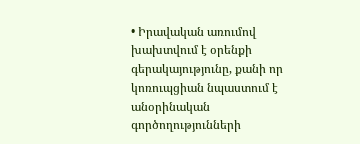• Իրավական առումով խախտվում է օրենքի գերակայությունը, քանի որ կոռուպցիան նպաստում է անօրինական գործողությունների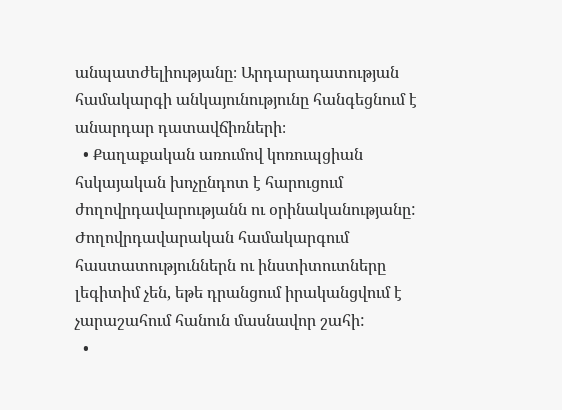անպատժելիությանը։ Արդարադատության համակարգի անկայունությունը հանգեցնում է անարդար դատավճիռների։
  • Քաղաքական առումով կոռուպցիան հսկայական խոչընդոտ է հարուցում ժողովրդավարությանն ու օրինականությանը: Ժողովրդավարական համակարգում հաստատություններն ու ինստիտուտները լեգիտիմ չեն, եթե դրանցում իրականցվում է չարաշահում հանուն մասնավոր շահի:
  •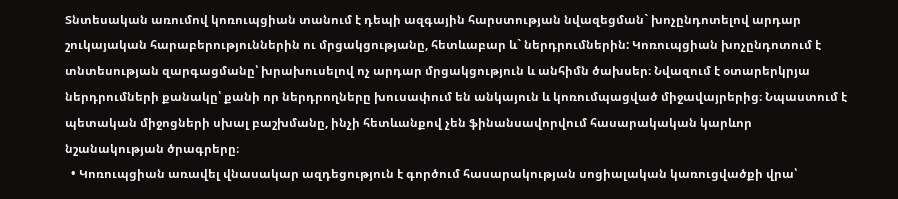Տնտեսական առումով կոռուպցիան տանում է դեպի ազգային հարստության նվազեցման` խոչընդոտելով արդար շուկայական հարաբերություններին ու մրցակցությանը, հետևաբար և` ներդրումներին: Կոռուպցիան խոչընդոտում է տնտեսության զարգացմանը՝ խրախուսելով ոչ արդար մրցակցություն և անհիմն ծախսեր։ Նվազում է օտարերկրյա ներդրումների քանակը՝ քանի որ ներդրողները խուսափում են անկայուն և կոռումպացված միջավայրերից։ Նպաստում է պետական միջոցների սխալ բաշխմանը, ինչի հետևանքով չեն ֆինանսավորվում հասարակական կարևոր նշանակության ծրագրերը։
  • Կոռուպցիան առավել վնասակար ազդեցություն է գործում հասարակության սոցիալական կառուցվածքի վրա՝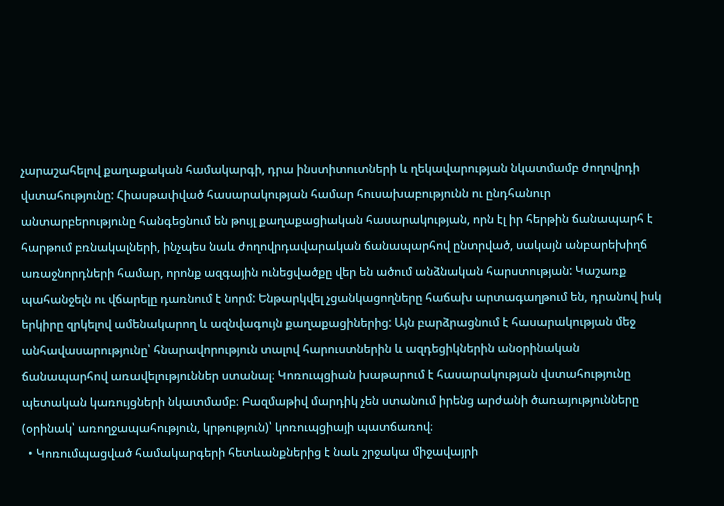չարաշահելով քաղաքական համակարգի, դրա ինստիտուտների և ղեկավարության նկատմամբ ժողովրդի վստահությունը: Հիասթափված հասարակության համար հուսախաբությունն ու ընդհանուր անտարբերությունը հանգեցնում են թույլ քաղաքացիական հասարակության, որն էլ իր հերթին ճանապարհ է հարթում բռնակալների, ինչպես նաև ժողովրդավարական ճանապարհով ընտրված, սակայն անբարեխիղճ առաջնորդների համար, որոնք ազգային ունեցվածքը վեր են ածում անձնական հարստության: Կաշառք պահանջելն ու վճարելը դառնում է նորմ: Ենթարկվել չցանկացողները հաճախ արտագաղթում են, դրանով իսկ երկիրը զրկելով ամենակարող և ազնվագույն քաղաքացիներից: Այն բարձրացնում է հասարակության մեջ անհավասարությունը՝ հնարավորություն տալով հարուստներին և ազդեցիկներին անօրինական ճանապարհով առավելություններ ստանալ։ Կոռուպցիան խաթարում է հասարակության վստահությունը պետական կառույցների նկատմամբ։ Բազմաթիվ մարդիկ չեն ստանում իրենց արժանի ծառայությունները (օրինակ՝ առողջապահություն, կրթություն)՝ կոռուպցիայի պատճառով։
  • Կոռումպացված համակարգերի հետևանքներից է նաև շրջակա միջավայրի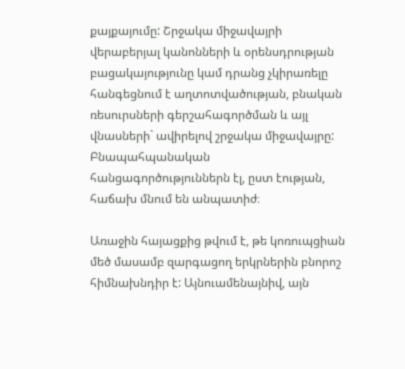քայքայումը: Շրջակա միջավայրի վերաբերյալ կանոնների և օրենսդրության բացակայությունը կամ դրանց չկիրառելը հանգեցնում է աղտոտվածության, բնական ռեսուրսների գերշահագործման և այլ վնասների` ավիրելով շրջակա միջավայրը: Բնապահպանական հանցագործություններն էլ, ըստ էության, հաճախ մնում են անպատիժ։

Առաջին հայացքից թվում է, թե կոռուպցիան մեծ մասամբ զարգացող երկրներին բնորոշ հիմնախնդիր է: Այնուամենայնիվ, այն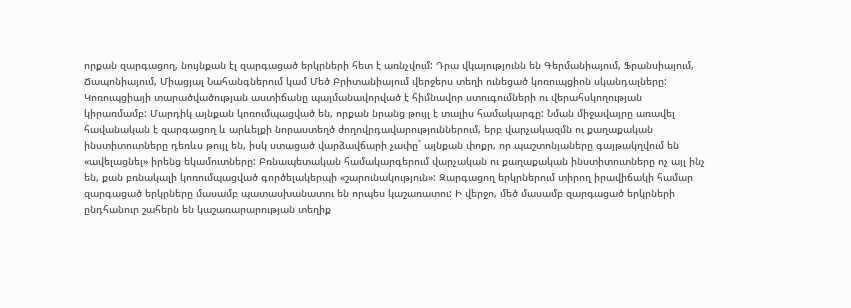որքան զարգացող, նույնքան էլ զարգացած երկրների հետ է առնչվում: Դրա վկայությունն են Գերմանիայում, Ֆրանսիայում, Ճապոնիայում, Միացյալ Նահանգներում կամ Մեծ Բրիտանիայում վերջերս տեղի ունեցած կոռուպցիոն սկանդալները: Կոռուպցիայի տարածվածության աստիճանը պայմանավորված է հիմնավոր ստուգումների ու վերահսկողության կիրառմամբ: Մարդիկ այնքան կոռումպացված են, որքան նրանց թույլ է տալիս համակարգը: Նման միջավայրը առավել հավանական է զարգացող և արևելքի նորաստեղծ ժողովրդավարություններում, երբ վարչակազմն ու քաղաքական ինստիտուտները դեռևս թույլ են, իսկ ստացած վարձավճարի չափը` այնքան փոքր, որ պաշտոնյաները գայթակղվում են «ավելացնել» իրենց եկամուտները: Բռնապետական համակարգերում վարչական ու քաղաքական ինստիտուտները ոչ այլ ինչ են, քան բռնակալի կոռումպացված գործելակերպի «շարունակություն»: Զարգացող երկրներում տիրող իրավիճակի համար զարգացած երկրները մասամբ պատասխանատու են որպես կաշառատու: Ի վերջո, մեծ մասամբ զարգացած երկրների ընդհանուր շահերն են կաշառարարության տեղիք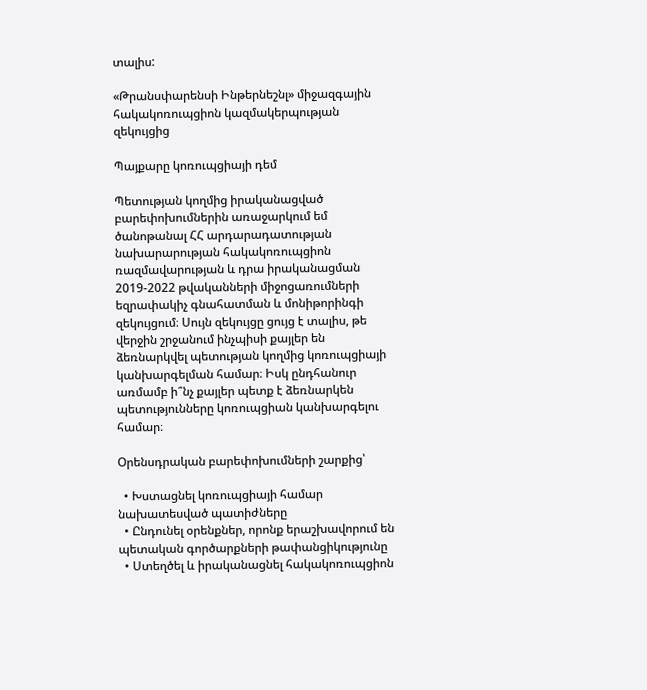տալիս:

«Թրանսփարենսի Ինթերնեշնլ» միջազգային հակակոռուպցիոն կազմակերպության զեկույցից

Պայքարը կոռուպցիայի դեմ

Պետության կողմից իրականացված բարեփոխումներին առաջարկում եմ ծանոթանալ ՀՀ արդարադատության նախարարության հակակոռուպցիոն ռազմավարության և դրա իրականացման 2019-2022 թվականների միջոցառումների եզրափակիչ գնահատման և մոնիթորինգի զեկույցում։ Սույն զեկույցը ցույց է տալիս, թե վերջին շրջանում ինչպիսի քայլեր են ձեռնարկվել պետության կողմից կոռուպցիայի կանխարգելման համար։ Իսկ ընդհանուր առմամբ ի՞նչ քայլեր պետք է ձեռնարկեն պետությունները կոռուպցիան կանխարգելու համար։

Օրենսդրական բարեփոխումների շարքից՝

  • Խստացնել կոռուպցիայի համար նախատեսված պատիժները
  • Ընդունել օրենքներ, որոնք երաշխավորում են պետական գործարքների թափանցիկությունը
  • Ստեղծել և իրականացնել հակակոռուպցիոն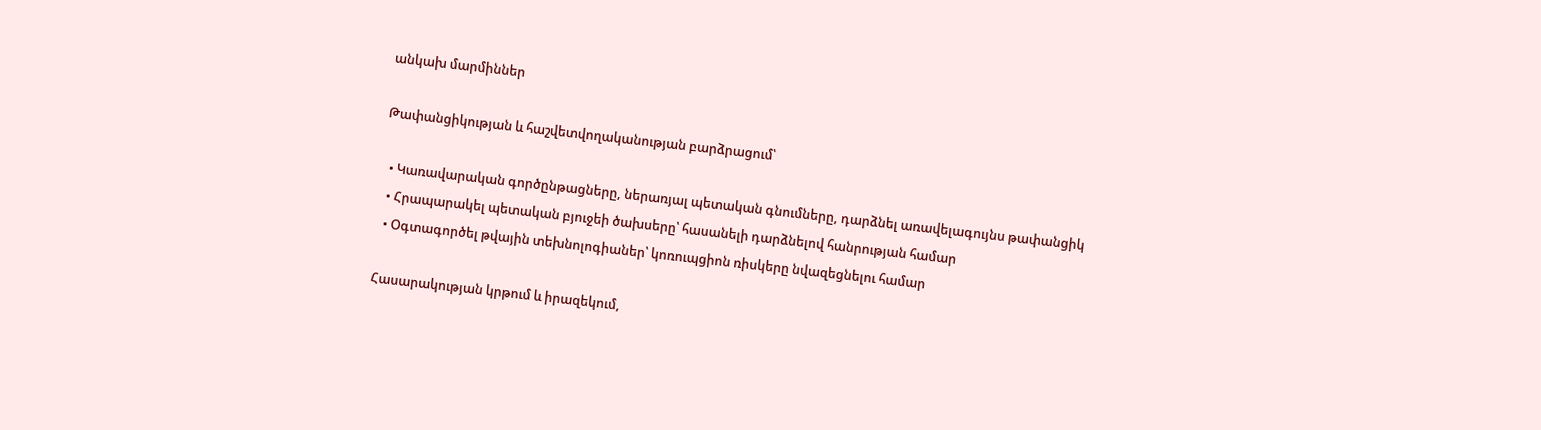անկախ մարմիններ

Թափանցիկության և հաշվետվողականության բարձրացում՝

  • Կառավարական գործընթացները, ներառյալ պետական գնումները, դարձնել առավելագույնս թափանցիկ
  • Հրապարակել պետական բյուջեի ծախսերը՝ հասանելի դարձնելով հանրության համար
  • Օգտագործել թվային տեխնոլոգիաներ՝ կոռուպցիոն ռիսկերը նվազեցնելու համար

Հասարակության կրթում և իրազեկում,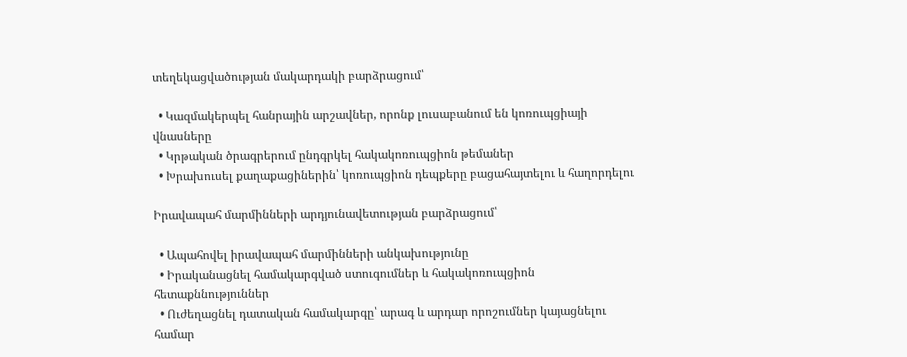տեղեկացվածության մակարդակի բարձրացում՝

  • Կազմակերպել հանրային արշավներ, որոնք լուսաբանում են կոռուպցիայի վնասները
  • Կրթական ծրագրերում ընդգրկել հակակոռուպցիոն թեմաներ
  • Խրախուսել քաղաքացիներին՝ կոռուպցիոն դեպքերը բացահայտելու և հաղորդելու

Իրավապահ մարմինների արդյունավետության բարձրացում՝

  • Ապահովել իրավապահ մարմինների անկախությունը
  • Իրականացնել համակարգված ստուգումներ և հակակոռուպցիոն հետաքննություններ
  • Ուժեղացնել դատական համակարգը՝ արագ և արդար որոշումներ կայացնելու համար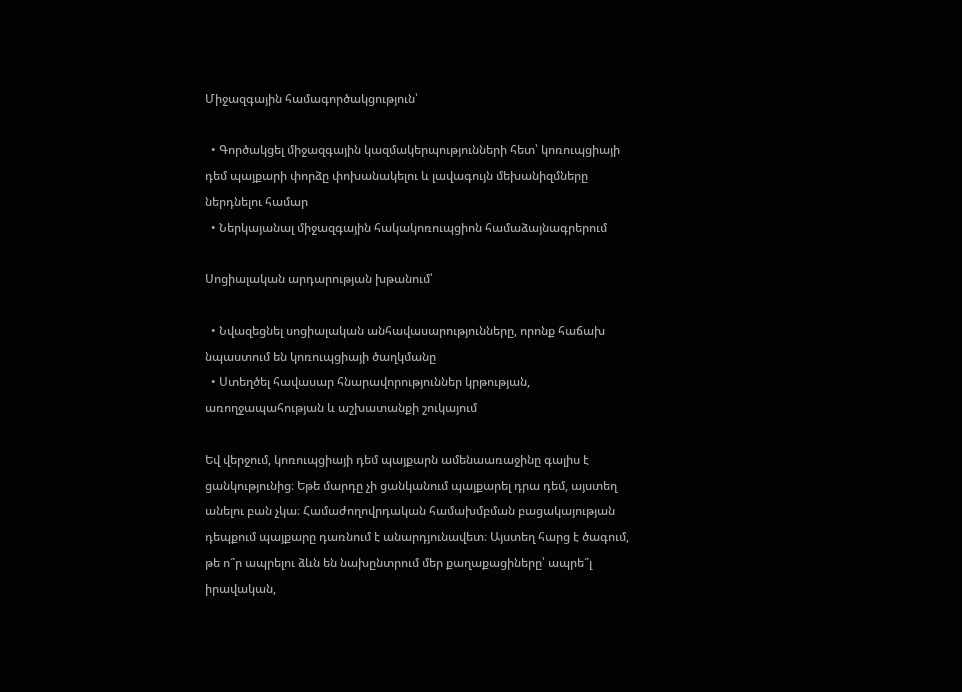Միջազգային համագործակցություն՝

  • Գործակցել միջազգային կազմակերպությունների հետ՝ կոռուպցիայի դեմ պայքարի փորձը փոխանակելու և լավագույն մեխանիզմները ներդնելու համար
  • Ներկայանալ միջազգային հակակոռուպցիոն համաձայնագրերում

Սոցիալական արդարության խթանում՝

  • Նվազեցնել սոցիալական անհավասարությունները, որոնք հաճախ նպաստում են կոռուպցիայի ծաղկմանը
  • Ստեղծել հավասար հնարավորություններ կրթության, առողջապահության և աշխատանքի շուկայում

Եվ վերջում, կոռուպցիայի դեմ պայքարն ամենաառաջինը գալիս է ցանկությունից։ Եթե մարդը չի ցանկանում պայքարել դրա դեմ, այստեղ անելու բան չկա։ Համաժողովրդական համախմբման բացակայության դեպքում պայքարը դառնում է անարդյունավետ։ Այստեղ հարց է ծագում, թե ո՞ր ապրելու ձևն են նախընտրում մեր քաղաքացիները՝ ապրե՞լ իրավական,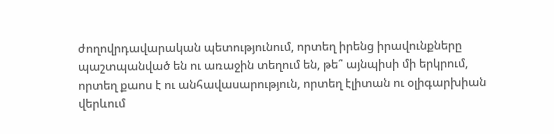ժողովրդավարական պետությունում, որտեղ իրենց իրավունքները պաշտպանված են ու առաջին տեղում են, թե՞ այնպիսի մի երկրում, որտեղ քաոս է ու անհավասարություն, որտեղ էլիտան ու օլիգարխիան վերևում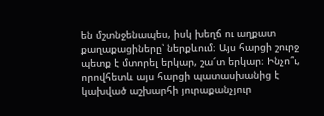են մշտնջենապես, իսկ խեղճ ու աղքատ քաղաքացիները՝ ներքևում։ Այս հարցի շուրջ պետք է մտորել երկար, շա՜տ երկար։ Ինչո՞ւ, որովհետև այս հարցի պատասխանից է կախված աշխարհի յուրաքանչյուր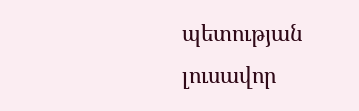պետության լուսավոր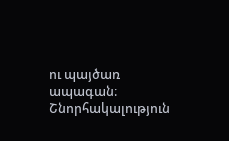ու պայծառ ապագան։ Շնորհակալություն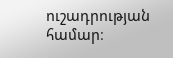ուշադրության համար։